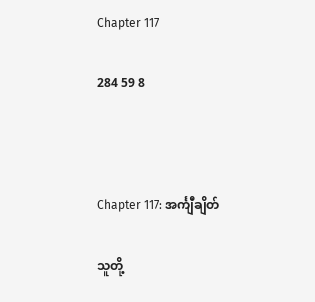Chapter 117

284 59 8



Chapter 117: အင်္ကျီချိတ်

သူတို့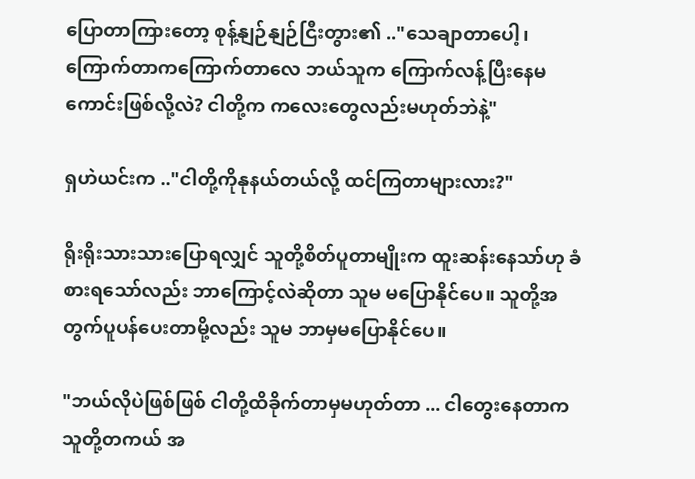ပြောတာကြားတော့ စုန့်နျဉ်နျဉ်ငြီးတွား၏ .."သေချာတာပေါ့၊ ကြောက်တာကကြောက်တာလေ ဘယ်သူက ကြောက်လန့်ပြီးနေမကောင်းဖြစ်လို့လဲ? ငါတို့က ကလေးတွေလည်းမဟုတ်ဘဲနဲ့"

ရှဟဲယင်းက .."ငါတို့ကိုနုနယ်တယ်လို့ ထင်ကြတာများလား?"

ရိုးရိုးသားသားပြောရလျှင် သူတို့စိတ်ပူတာမျိုးက ထူးဆန်းနေသာ်ဟု ခံစားရသော်လည်း ဘာကြောင့်လဲဆိုတာ သူမ မပြောနိုင်ပေ။ သူတို့အတွက်ပူပန်ပေးတာမို့လည်း သူမ ဘာမှမပြောနိုင်ပေ။

"ဘယ်လိုပဲဖြစ်ဖြစ် ငါတို့ထိခိုက်တာမှမဟုတ်တာ ... ငါတွေးနေတာက သူတို့တကယ် အ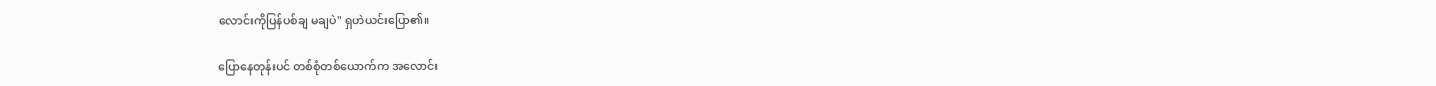လောင်းကိုပြန်ပစ်ချ မချပဲ" ရှဟဲယင်းပြော၏။

ပြောနေတုန်းပင် တစ်စုံတစ်ယောက်က အလောင်း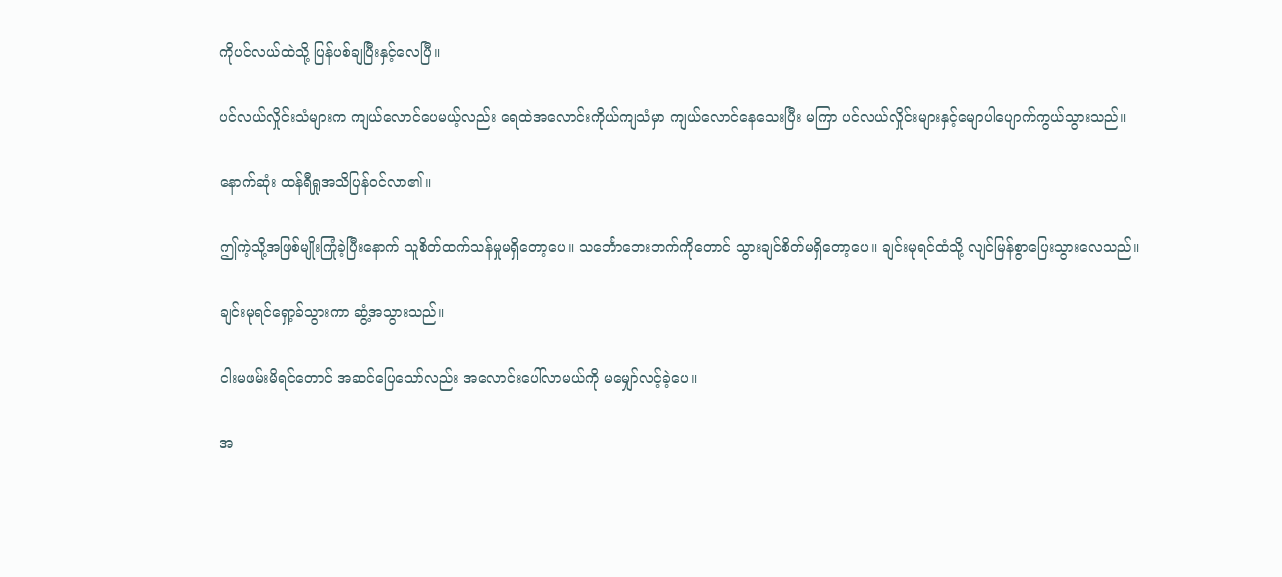ကိုပင်လယ်ထဲသို့ ပြန်ပစ်ချပြီး‌နှင့်လေပြီ။

ပင်လယ်လှိုင်းသံများက ကျယ်လောင်‌ပေမယ့်လည်း ရေထဲအလောင်းကိုယ်ကျသံမှာ ကျယ်လောင်နေသေးပြီး မကြာ ပင်လယ်လှိုင်းများနှင့်မျောပါပျောက်ကွယ်သွားသည်။

နောက်ဆုံး ထန်ရီရှုအသိပြန်ဝင်လာ၏။

ဤကဲ့သို့အဖြစ်မျိုးကြုံခဲ့ပြီးနောက် သူစိတ်ထက်သန်မှုမရှိတော့ပေ။ သင်္ဘောဘေးဘက်ကိုတောင် သွားချင်စိတ်မရှိတော့ပေ။ ချင်းမုရင်ထံသို့ လျင်မြန်စွာပြေးသွားလေသည်။

ချင်းမုရင်ရှော့ခ်သွားကာ ဆွံ့အသွားသည်။

ငါးမဖမ်းမိရင်တောင် အဆင်ပြေသော်လည်း အလောင်းပေါ်လာမယ်ကို မမျှော်လင့်ခဲ့ပေ။

အ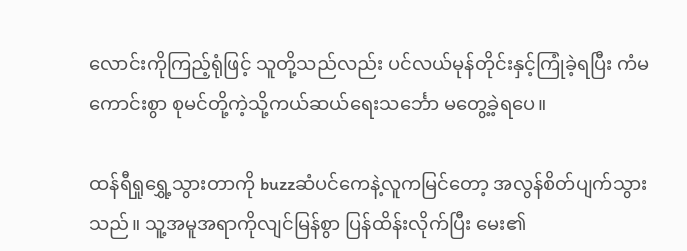လောင်းကိုကြည့်ရုံဖြင့် သူတို့သည်လည်း ပင်လယ်မုန်တိုင်းနှင့်ကြုံခဲ့ရပြီး ကံမကောင်းစွာ စုမင်တို့ကဲ့သို့ကယ်ဆယ်ရေးသင်္ဘော မတွေ့ခဲ့ရပေ။

ထန်ရီရှုရွှေ့သွားတာကို buzzဆံပင်ကေနဲ့လူကမြင်တော့ အလွန်စိတ်ပျက်သွားသည်။ သူ့အမူအရာကိုလျင်မြန်စွာ ပြန်ထိန်းလိုက်ပြီး မေး၏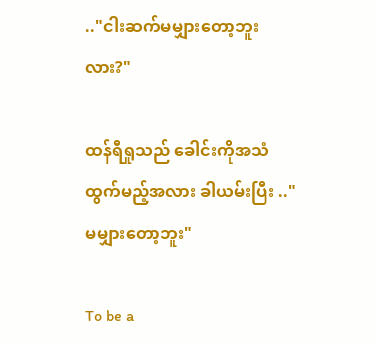.."ငါးဆက်မမျှားတော့ဘူးလား?"

ထန်ရီရှုသည် ခေါင်းကိုအသံထွက်မည့်အလား ‌ခါယမ်းပြီး .."မမျှားတော့ဘူး"

To be a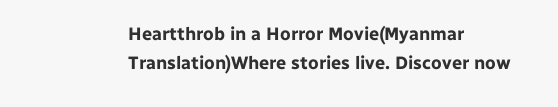Heartthrob in a Horror Movie(Myanmar Translation)Where stories live. Discover now